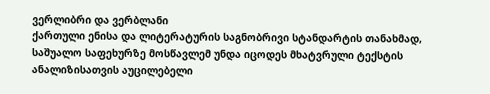ვერლიბრი და ვერბლანი
ქართული ენისა და ლიტერატურის საგნობრივი სტანდარტის თანახმად, საშუალო საფეხურზე მოსწავლემ უნდა იცოდეს მხატვრული ტექსტის ანალიზისათვის აუცილებელი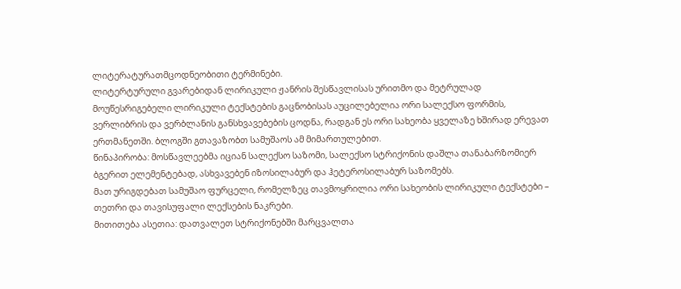ლიტერატურათმცოდნეობითი ტერმინები.
ლიტერტურული გვარებიდან ლირიკული ჟანრის შესწავლისას ურითმო და მეტრულად მოუწესრიგებელი ლირიკული ტექსტების გაცნობისას აუცილებელია ორი სალექსო ფორმის, ვერლიბრის და ვერბლანის განსხვავებების ცოდნა, რადგან ეს ორი სახეობა ყველაზე ხშირად ერევათ ერთმანეთში. ბლოგში გთავაზობთ სამუშაოს ამ მიმართულებით.
წინაპირობა: მოსწავლეებმა იციან სალექსო საზომი, სალექსო სტრიქონის დაშლა თანაბარზომიერ ბგერით ელემენტებად, ასხვავებენ იზოსილაბურ და ჰეტეროსილაბურ საზომებს.
მათ ურიგდებათ სამუშაო ფურცელი, რომელზეც თავმოყრილია ორი სახეობის ლირიკული ტექსტები – თეთრი და თავისუფალი ლექსების ნაკრები.
მითითება ასეთია: დათვალეთ სტრიქონებში მარცვალთა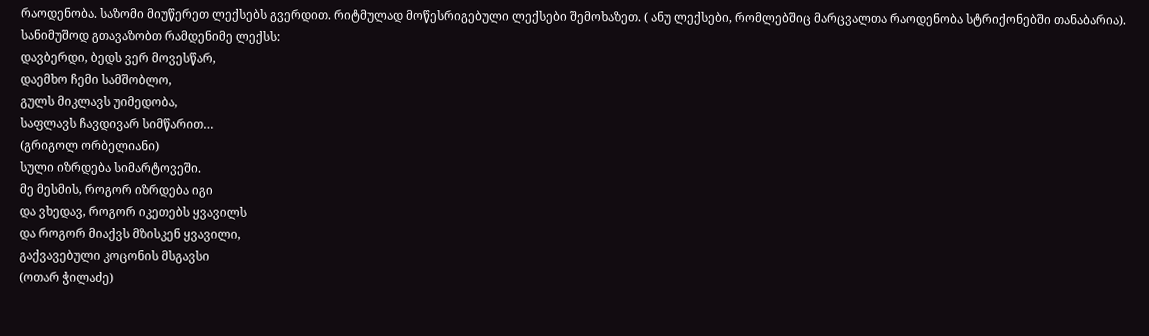რაოდენობა. საზომი მიუწერეთ ლექსებს გვერდით. რიტმულად მოწესრიგებული ლექსები შემოხაზეთ. ( ანუ ლექსები, რომლებშიც მარცვალთა რაოდენობა სტრიქონებში თანაბარია).
სანიმუშოდ გთავაზობთ რამდენიმე ლექსს:
დავბერდი, ბედს ვერ მოვესწარ,
დაემხო ჩემი სამშობლო,
გულს მიკლავს უიმედობა,
საფლავს ჩავდივარ სიმწარით…
(გრიგოლ ორბელიანი)
სული იზრდება სიმარტოვეში.
მე მესმის, როგორ იზრდება იგი
და ვხედავ, როგორ იკეთებს ყვავილს
და როგორ მიაქვს მზისკენ ყვავილი,
გაქვავებული კოცონის მსგავსი
(ოთარ ჭილაძე)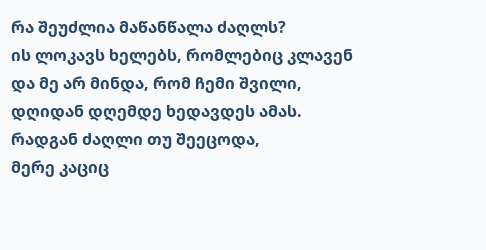რა შეუძლია მაწანწალა ძაღლს?
ის ლოკავს ხელებს, რომლებიც კლავენ
და მე არ მინდა, რომ ჩემი შვილი,
დღიდან დღემდე ხედავდეს ამას.
რადგან ძაღლი თუ შეეცოდა,
მერე კაციც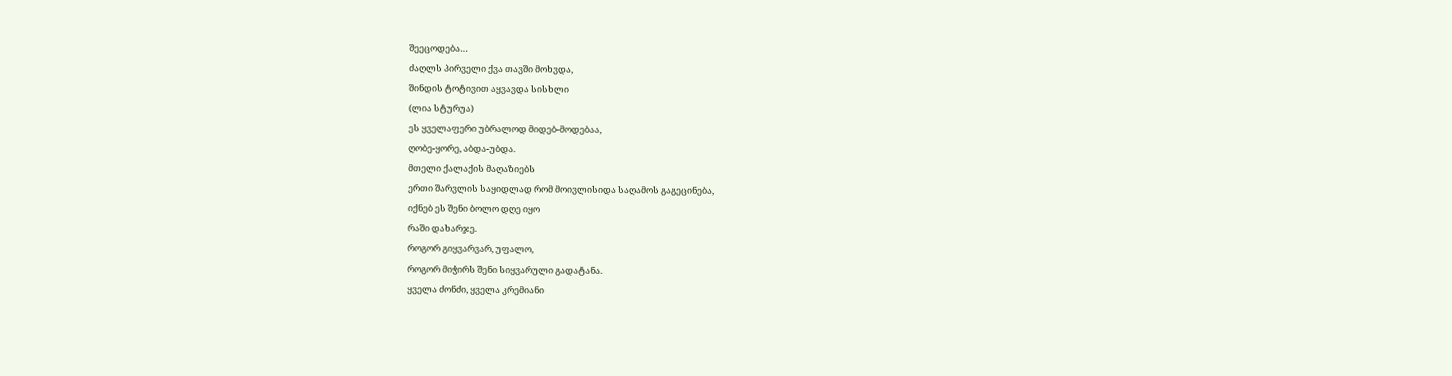შეეცოდება…
ძაღლს პირველი ქვა თავში მოხვდა,
შინდის ტოტივით აყვავდა სისხლი
(ლია სტურუა)
ეს ყველაფერი უბრალოდ მიდებ-მოდებაა,
ღობე-ყორე, აბდა-უბდა.
მთელი ქალაქის მაღაზიებს
ერთი შარვლის საყიდლად რომ მოივლისიდა საღამოს გაგეცინება,
იქნებ ეს შენი ბოლო დღე იყო
რაში დახარჯე.
როგორ გიყვარვარ, უფალო,
როგორ მიჭირს შენი სიყვარული გადატანა.
ყველა ძონძი, ყველა კრემიანი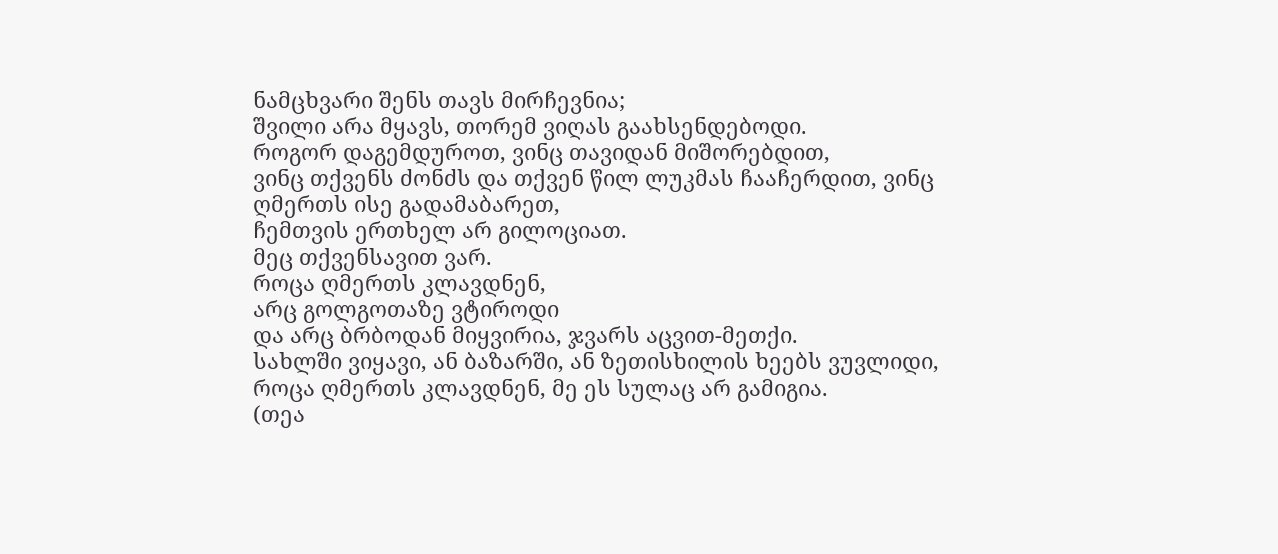ნამცხვარი შენს თავს მირჩევნია;
შვილი არა მყავს, თორემ ვიღას გაახსენდებოდი.
როგორ დაგემდუროთ, ვინც თავიდან მიშორებდით,
ვინც თქვენს ძონძს და თქვენ წილ ლუკმას ჩააჩერდით, ვინც ღმერთს ისე გადამაბარეთ,
ჩემთვის ერთხელ არ გილოციათ.
მეც თქვენსავით ვარ.
როცა ღმერთს კლავდნენ,
არც გოლგოთაზე ვტიროდი
და არც ბრბოდან მიყვირია, ჯვარს აცვით-მეთქი.
სახლში ვიყავი, ან ბაზარში, ან ზეთისხილის ხეებს ვუვლიდი,
როცა ღმერთს კლავდნენ, მე ეს სულაც არ გამიგია.
(თეა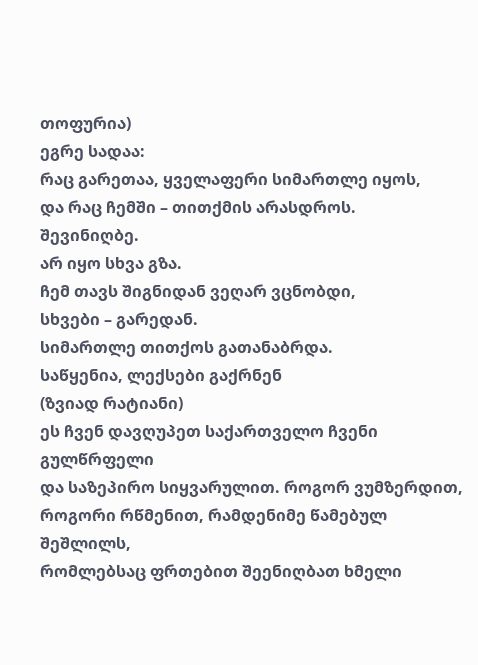თოფურია)
ეგრე სადაა:
რაც გარეთაა, ყველაფერი სიმართლე იყოს,
და რაც ჩემში – თითქმის არასდროს.
შევინიღბე.
არ იყო სხვა გზა.
ჩემ თავს შიგნიდან ვეღარ ვცნობდი,
სხვები – გარედან.
სიმართლე თითქოს გათანაბრდა.
საწყენია, ლექსები გაქრნენ
(ზვიად რატიანი)
ეს ჩვენ დავღუპეთ საქართველო ჩვენი გულწრფელი
და საზეპირო სიყვარულით. როგორ ვუმზერდით,
როგორი რწმენით, რამდენიმე წამებულ შეშლილს,
რომლებსაც ფრთებით შეენიღბათ ხმელი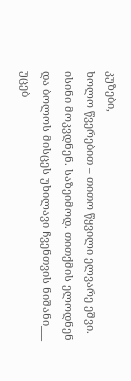კუზები,
ხოლო წვერებით – თითო წყვილი ელვარე ეშვი.
ისინი მოკვდნენ. საზეიმოდ. თითქმის ელოდნენ
და ბოლოს მისცეს უხილავი ჩვენთვის ნიშანი___
უცებ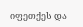იფეთქეს და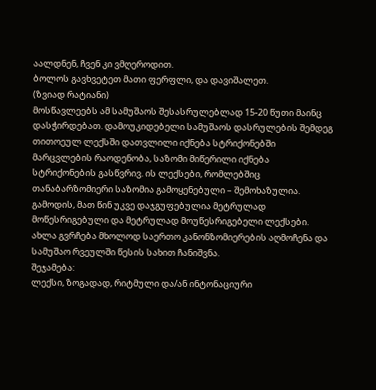აალდნენ, ჩვენ კი ვმღეროდით.
ბოლოს გავხვეტეთ მათი ფერფლი, და დავიშალეთ.
(ზვიად რატიანი)
მოსწავლეებს ამ სამუშაოს შესასრულებლად 15-20 წუთი მაინც დასჭირდებათ. დამოუკიდებელი სამუშაოს დასრულების შემდეგ თითოეულ ლექსში დათვლილი იქნება სტრიქონებში მარცვლების რაოდენობა, საზომი მიწერილი იქნება სტრიქონების გასწვრივ. ის ლექსები, რომლებშიც თანაბარზომიერი საზომია გამოყენებული – შემოხაზულია. გამოდის, მათ წინ უკვე დაჯგუფებულია მეტრულად მოწესრიგებული და მეტრულად მოუწესრიგებელი ლექსები. ახლა გვრჩება მხოლოდ საერთო კანონზომიერების აღმოჩენა და სამუშაო რვეულში წესის სახით ჩანიშვნა.
შეჯამება:
ლექსი, ზოგადად, რიტმული და/ან ინტონაციური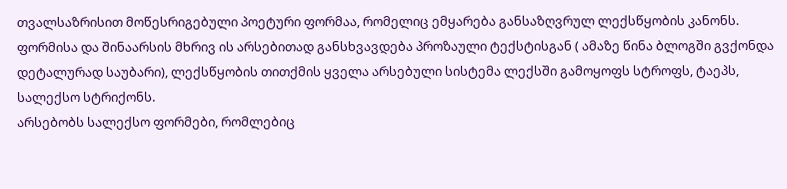თვალსაზრისით მოწესრიგებული პოეტური ფორმაა, რომელიც ემყარება განსაზღვრულ ლექსწყობის კანონს. ფორმისა და შინაარსის მხრივ ის არსებითად განსხვავდება პროზაული ტექსტისგან ( ამაზე წინა ბლოგში გვქონდა დეტალურად საუბარი), ლექსწყობის თითქმის ყველა არსებული სისტემა ლექსში გამოყოფს სტროფს, ტაეპს, სალექსო სტრიქონს.
არსებობს სალექსო ფორმები, რომლებიც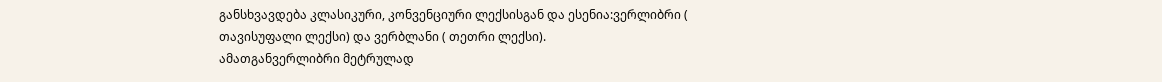განსხვავდება კლასიკური, კონვენციური ლექსისგან და ესენია:ვერლიბრი ( თავისუფალი ლექსი) და ვერბლანი ( თეთრი ლექსი).
ამათგანვერლიბრი მეტრულად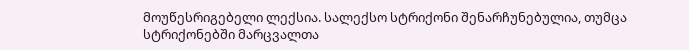მოუწესრიგებელი ლექსია. სალექსო სტრიქონი შენარჩუნებულია, თუმცა სტრიქონებში მარცვალთა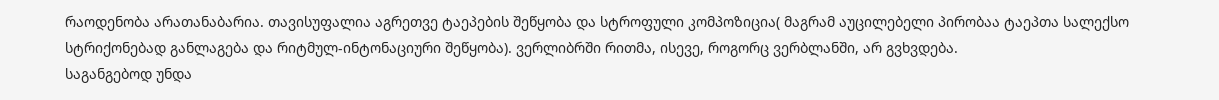რაოდენობა არათანაბარია. თავისუფალია აგრეთვე ტაეპების შეწყობა და სტროფული კომპოზიცია( მაგრამ აუცილებელი პირობაა ტაეპთა სალექსო სტრიქონებად განლაგება და რიტმულ-ინტონაციური შეწყობა). ვერლიბრში რითმა, ისევე, როგორც ვერბლანში, არ გვხვდება.
საგანგებოდ უნდა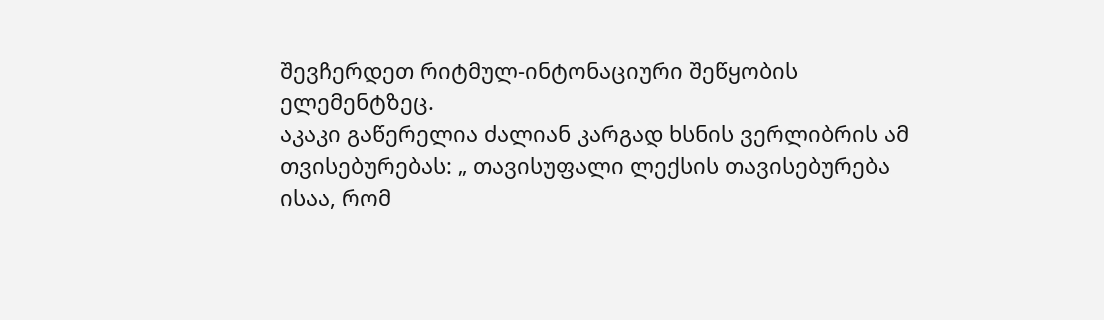შევჩერდეთ რიტმულ-ინტონაციური შეწყობის ელემენტზეც.
აკაკი გაწერელია ძალიან კარგად ხსნის ვერლიბრის ამ თვისებურებას: „ თავისუფალი ლექსის თავისებურება ისაა, რომ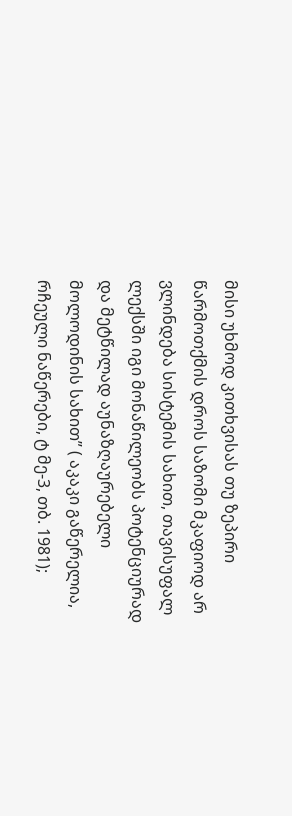მისი უხმოდ კითხვისას თუ ზეპირი წარმოთქმის დროს საზომი მკაფიოდ არ ვლინდება სისტემის სახით, თავისუფალ ლექსში იგი მონაწილეობს პოტენციურად და მეტწილად აუნაზღაურებელი მოლოდინის სახით” ( აკაკი გაწერელია, რჩეული ნაწერები, ტ მე-3, თბ. 1981);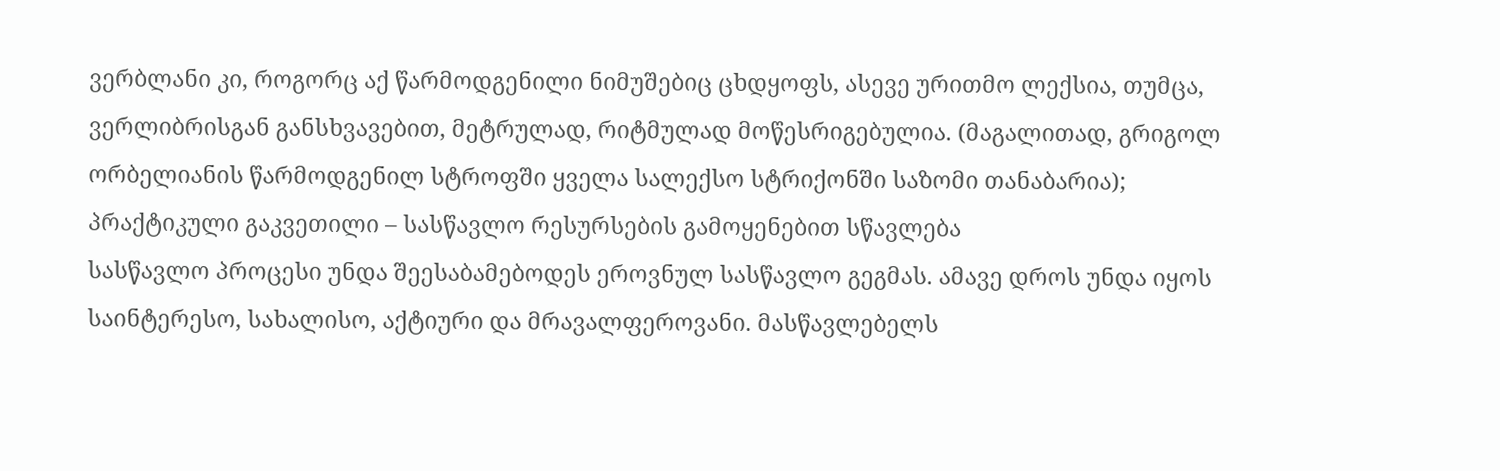ვერბლანი კი, როგორც აქ წარმოდგენილი ნიმუშებიც ცხდყოფს, ასევე ურითმო ლექსია, თუმცა, ვერლიბრისგან განსხვავებით, მეტრულად, რიტმულად მოწესრიგებულია. (მაგალითად, გრიგოლ ორბელიანის წარმოდგენილ სტროფში ყველა სალექსო სტრიქონში საზომი თანაბარია);
პრაქტიკული გაკვეთილი – სასწავლო რესურსების გამოყენებით სწავლება
სასწავლო პროცესი უნდა შეესაბამებოდეს ეროვნულ სასწავლო გეგმას. ამავე დროს უნდა იყოს საინტერესო, სახალისო, აქტიური და მრავალფეროვანი. მასწავლებელს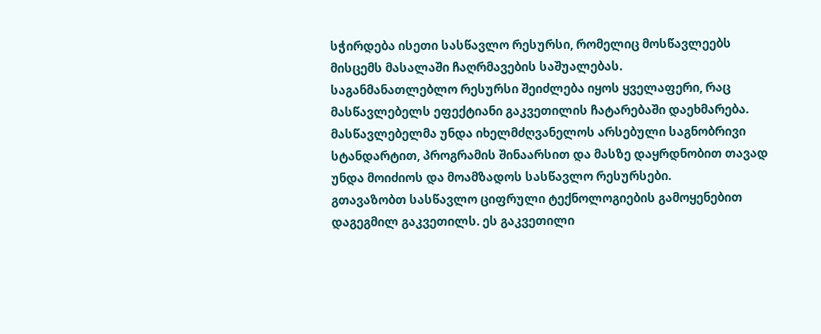სჭირდება ისეთი სასწავლო რესურსი, რომელიც მოსწავლეებს მისცემს მასალაში ჩაღრმავების საშუალებას.
საგანმანათლებლო რესურსი შეიძლება იყოს ყველაფერი, რაც მასწავლებელს ეფექტიანი გაკვეთილის ჩატარებაში დაეხმარება. მასწავლებელმა უნდა იხელმძღვანელოს არსებული საგნობრივი სტანდარტით, პროგრამის შინაარსით და მასზე დაყრდნობით თავად უნდა მოიძიოს და მოამზადოს სასწავლო რესურსები.
გთავაზობთ სასწავლო ციფრული ტექნოლოგიების გამოყენებით დაგეგმილ გაკვეთილს. ეს გაკვეთილი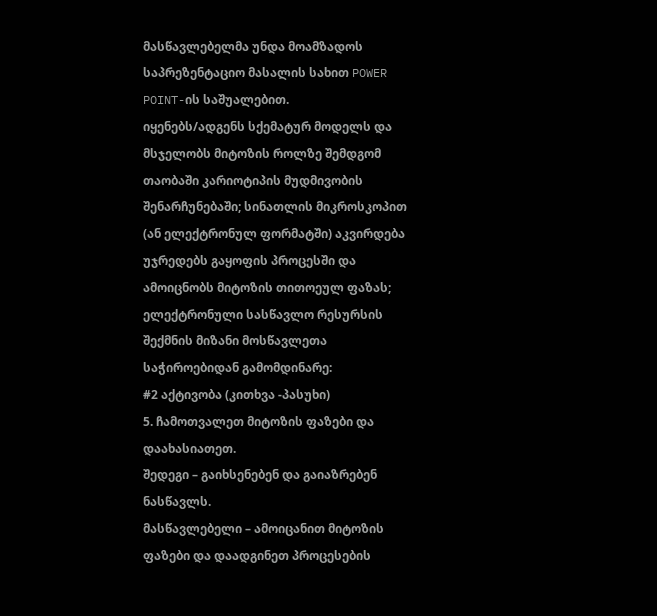მასწავლებელმა უნდა მოამზადოს საპრეზენტაციო მასალის სახით POWER POINT-ის საშუალებით.
იყენებს/ადგენს სქემატურ მოდელს და მსჯელობს მიტოზის როლზე შემდგომ თაობაში კარიოტიპის მუდმივობის შენარჩუნებაში; სინათლის მიკროსკოპით (ან ელექტრონულ ფორმატში) აკვირდება უჯრედებს გაყოფის პროცესში და ამოიცნობს მიტოზის თითოეულ ფაზას;
ელექტრონული სასწავლო რესურსის შექმნის მიზანი მოსწავლეთა საჭიროებიდან გამომდინარე:
#2 აქტივობა (კითხვა -პასუხი)
5. ჩამოთვალეთ მიტოზის ფაზები და დაახასიათეთ.
შედეგი – გაიხსენებენ და გაიაზრებენ ნასწავლს.
მასწავლებელი – ამოიცანით მიტოზის ფაზები და დაადგინეთ პროცესების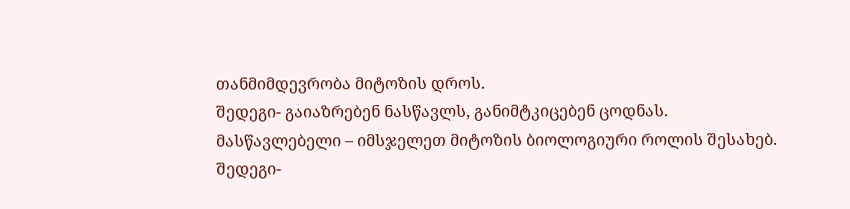თანმიმდევრობა მიტოზის დროს.
შედეგი- გაიაზრებენ ნასწავლს, განიმტკიცებენ ცოდნას.
მასწავლებელი – იმსჯელეთ მიტოზის ბიოლოგიური როლის შესახებ.
შედეგი-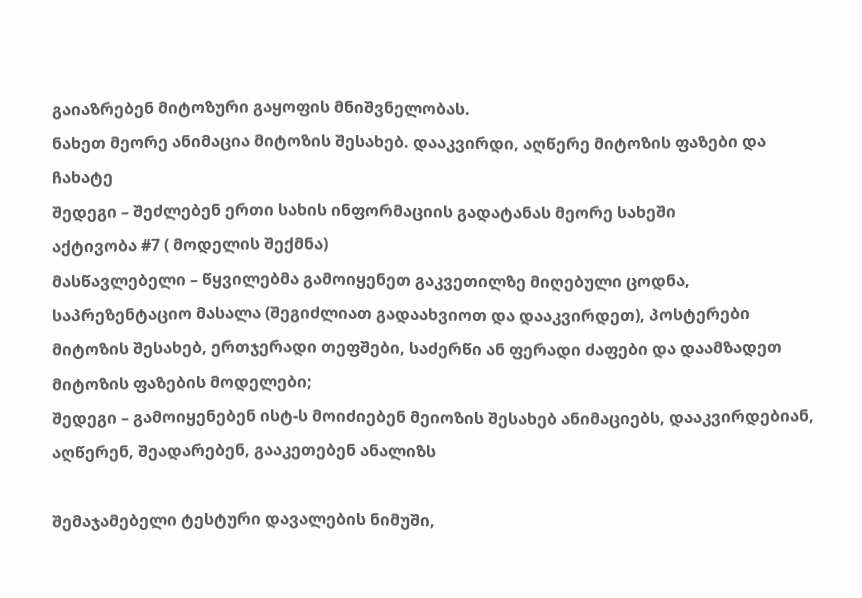გაიაზრებენ მიტოზური გაყოფის მნიშვნელობას.
ნახეთ მეორე ანიმაცია მიტოზის შესახებ. დააკვირდი, აღწერე მიტოზის ფაზები და ჩახატე
შედეგი – შეძლებენ ერთი სახის ინფორმაციის გადატანას მეორე სახეში
აქტივობა #7 ( მოდელის შექმნა)
მასწავლებელი – წყვილებმა გამოიყენეთ გაკვეთილზე მიღებული ცოდნა, საპრეზენტაციო მასალა (შეგიძლიათ გადაახვიოთ და დააკვირდეთ), პოსტერები მიტოზის შესახებ, ერთჯერადი თეფშები, საძერწი ან ფერადი ძაფები და დაამზადეთ მიტოზის ფაზების მოდელები;
შედეგი – გამოიყენებენ ისტ-ს მოიძიებენ მეიოზის შესახებ ანიმაციებს, დააკვირდებიან, აღწერენ, შეადარებენ, გააკეთებენ ანალიზს

შემაჯამებელი ტესტური დავალების ნიმუში,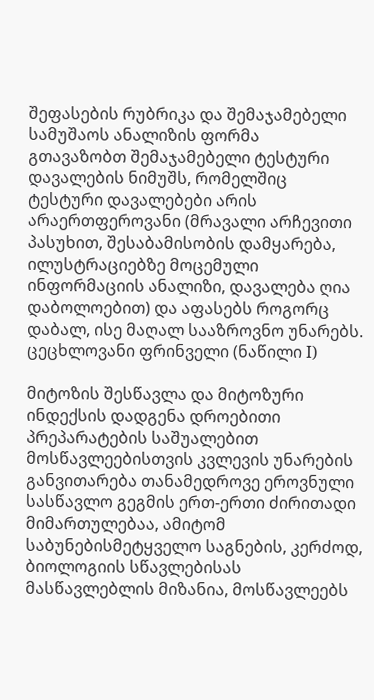შეფასების რუბრიკა და შემაჯამებელი სამუშაოს ანალიზის ფორმა
გთავაზობთ შემაჯამებელი ტესტური დავალების ნიმუშს, რომელშიც ტესტური დავალებები არის არაერთფეროვანი (მრავალი არჩევითი პასუხით, შესაბამისობის დამყარება, ილუსტრაციებზე მოცემული ინფორმაციის ანალიზი, დავალება ღია დაბოლოებით) და აფასებს როგორც დაბალ, ისე მაღალ სააზროვნო უნარებს.
ცეცხლოვანი ფრინველი (ნაწილი I)

მიტოზის შესწავლა და მიტოზური ინდექსის დადგენა დროებითი პრეპარატების საშუალებით
მოსწავლეებისთვის კვლევის უნარების განვითარება თანამედროვე ეროვნული სასწავლო გეგმის ერთ-ერთი ძირითადი მიმართულებაა, ამიტომ საბუნებისმეტყველო საგნების, კერძოდ, ბიოლოგიის სწავლებისას მასწავლებლის მიზანია, მოსწავლეებს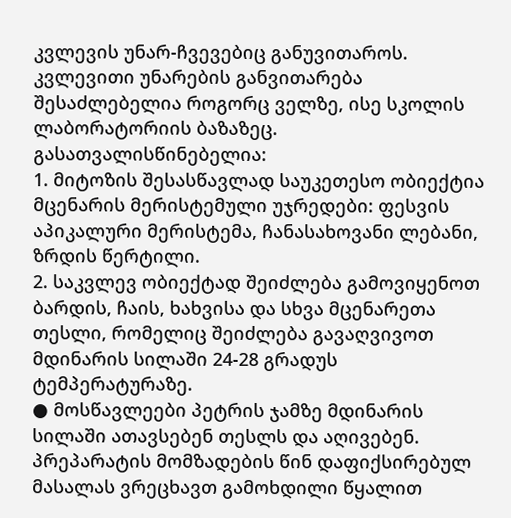კვლევის უნარ-ჩვევებიც განუვითაროს. კვლევითი უნარების განვითარება შესაძლებელია როგორც ველზე, ისე სკოლის ლაბორატორიის ბაზაზეც.
გასათვალისწინებელია:
1. მიტოზის შესასწავლად საუკეთესო ობიექტია მცენარის მერისტემული უჯრედები: ფესვის აპიკალური მერისტემა, ჩანასახოვანი ლებანი, ზრდის წერტილი.
2. საკვლევ ობიექტად შეიძლება გამოვიყენოთ ბარდის, ჩაის, ხახვისა და სხვა მცენარეთა თესლი, რომელიც შეიძლება გავაღვივოთ მდინარის სილაში 24-28 გრადუს ტემპერატურაზე.
● მოსწავლეები პეტრის ჯამზე მდინარის სილაში ათავსებენ თესლს და აღივებენ. პრეპარატის მომზადების წინ დაფიქსირებულ მასალას ვრეცხავთ გამოხდილი წყალით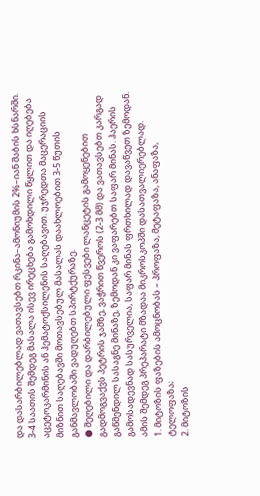და დასარბილებლად ვათავსებთ რკინა–ამონიუმის 2%–იან შაბის ხსნარში. 3-4 საათის შემდეგ მასალა ისევ ირეცხება გამოხდილი წყლით და იღებება აცეტოკარმინის ან ჰემატოქსილენის საღებავით. უჯრედთა მაცერაციის მიზნით საღებავში მოთავსებულ მასალას დაახლოებით 3-5 წუთის განმავლობაში ვადუღებთ სპირტქურაზე.
● შეღებილი და დარბილებული ფესვები ლანცეტის გამოყენებით გადმოგვაქვს პეტრის ჯამზე, ვაჭრით წვეროს (2-3 მმ) და ვათავსებთ კარგად გაწმენდილ სასაგნე მინაზე, ზემოდან კი ვაფარებთ საფარ მინას. ჰაერის გამოსადევნად სასურველია, საფარ მინას ფრთხილად დავაწვეთ ზემოდან. ამის შემდეგ პრეპარატი მზადაა მიკროსკოპში დასათვალიერებლად.
1. მიტოზის ფაზების ამოცნობას – პროფაზა, მეტაფაზა, ანაფაზა, ტელოფაზა;
2. მიტოზის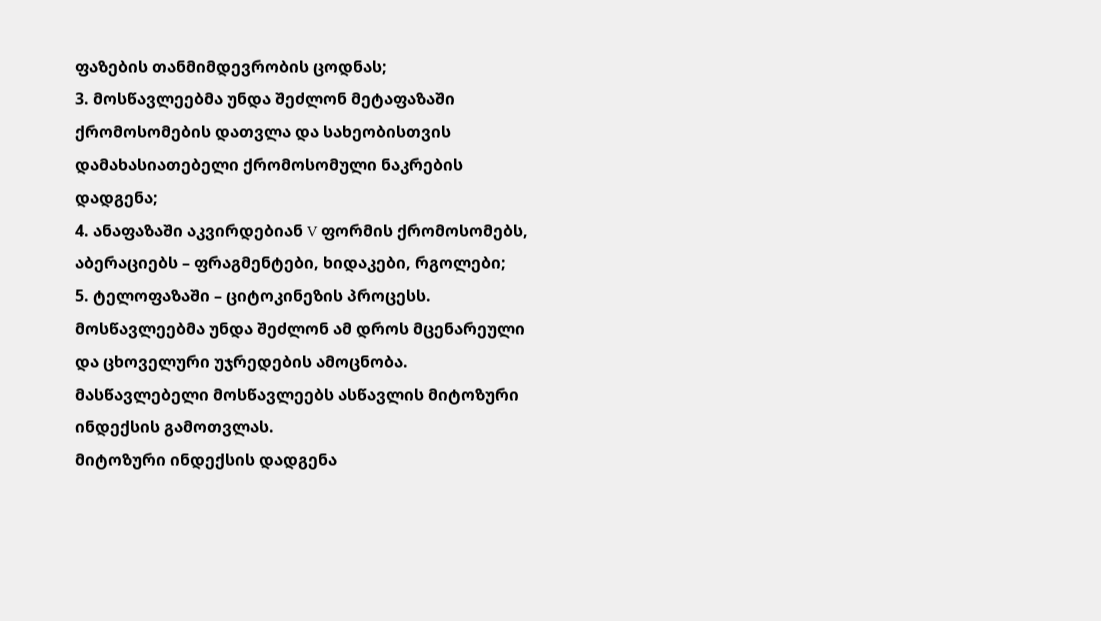ფაზების თანმიმდევრობის ცოდნას;
3. მოსწავლეებმა უნდა შეძლონ მეტაფაზაში ქრომოსომების დათვლა და სახეობისთვის დამახასიათებელი ქრომოსომული ნაკრების დადგენა;
4. ანაფაზაში აკვირდებიან V ფორმის ქრომოსომებს, აბერაციებს – ფრაგმენტები, ხიდაკები, რგოლები;
5. ტელოფაზაში – ციტოკინეზის პროცესს. მოსწავლეებმა უნდა შეძლონ ამ დროს მცენარეული და ცხოველური უჯრედების ამოცნობა.
მასწავლებელი მოსწავლეებს ასწავლის მიტოზური ინდექსის გამოთვლას.
მიტოზური ინდექსის დადგენა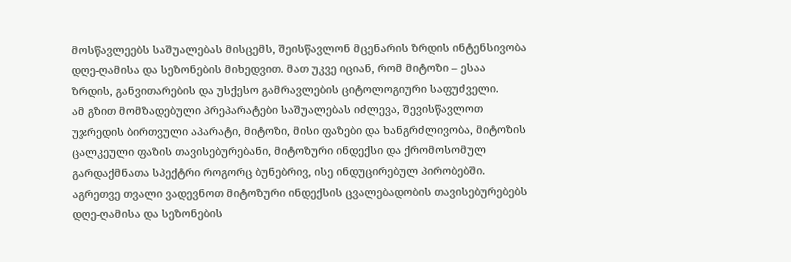მოსწავლეებს საშუალებას მისცემს, შეისწავლონ მცენარის ზრდის ინტენსივობა დღე-ღამისა და სეზონების მიხედვით. მათ უკვე იციან, რომ მიტოზი – ესაა ზრდის, განვითარების და უსქესო გამრავლების ციტოლოგიური საფუძველი.
ამ გზით მომზადებული პრეპარატები საშუალებას იძლევა, შევისწავლოთ უჯრედის ბირთვული აპარატი, მიტოზი, მისი ფაზები და ხანგრძლივობა, მიტოზის ცალკეული ფაზის თავისებურებანი, მიტოზური ინდექსი და ქრომოსომულ გარდაქმნათა სპექტრი როგორც ბუნებრივ, ისე ინდუცირებულ პირობებში. აგრეთვე თვალი ვადევნოთ მიტოზური ინდექსის ცვალებადობის თავისებურებებს დღე-ღამისა და სეზონების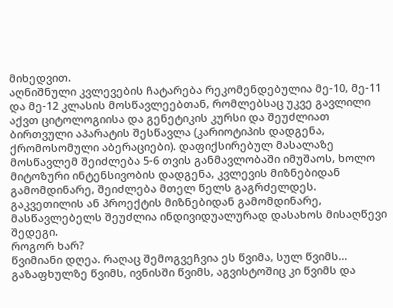მიხედვით.
აღნიშნული კვლევების ჩატარება რეკომენდებულია მე-10, მე-11 და მე-12 კლასის მოსწავლეებთან, რომლებსაც უკვე გავლილი აქვთ ციტოლოგიისა და გენეტიკის კურსი და შეუძლიათ ბირთვული აპარატის შესწავლა (კარიოტიპის დადგენა, ქრომოსომული აბერაციები). დაფიქსირებულ მასალაზე მოსწავლემ შეიძლება 5-6 თვის განმავლობაში იმუშაოს, ხოლო მიტოზური ინტენსივობის დადგენა, კვლევის მიზნებიდან გამომდინარე, შეიძლება მთელ წელს გაგრძელდეს.
გაკვეთილის ან პროექტის მიზნებიდან გამომდინარე, მასწავლებელს შეუძლია ინდივიდუალურად დასახოს მისაღწევი შედეგი.
როგორ ხარ?
წვიმიანი დღეა. რაღაც შემოგვეჩვია ეს წვიმა, სულ წვიმს… გაზაფხულზე წვიმს, ივნისში წვიმს, აგვისტოშიც კი წვიმს და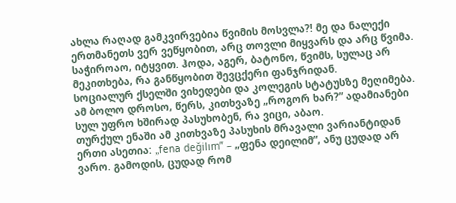ახლა რაღად გამკვირვებია წვიმის მოსვლა?! მე და ნალექი ერთმანეთს ვერ ვეწყობით, არც თოვლი მიყვარს და არც წვიმა. საჭიროაო, იტყვით. ჰოდა, აგერ, ბატონო, წვიმს, სულაც არ მეკითხება, რა განწყობით შევცქერი ფანჯრიდან.
სოციალურ ქსელში ვიხედები და კოლეგის სტატუსზე მეღიმება. ამ ბოლო დროსო, წერს, კითხვაზე „როგორ ხარ?” ადამიანები სულ უფრო ხშირად პასუხობენ, რა ვიცი, აბაო.
თურქულ ენაში ამ კითხვაზე პასუხის მრავალი ვარიანტიდან ერთი ასეთია: „fena değilım” – „ფენა დეილიმ”, ანუ ცუდად არ ვარო. გამოდის, ცუდად რომ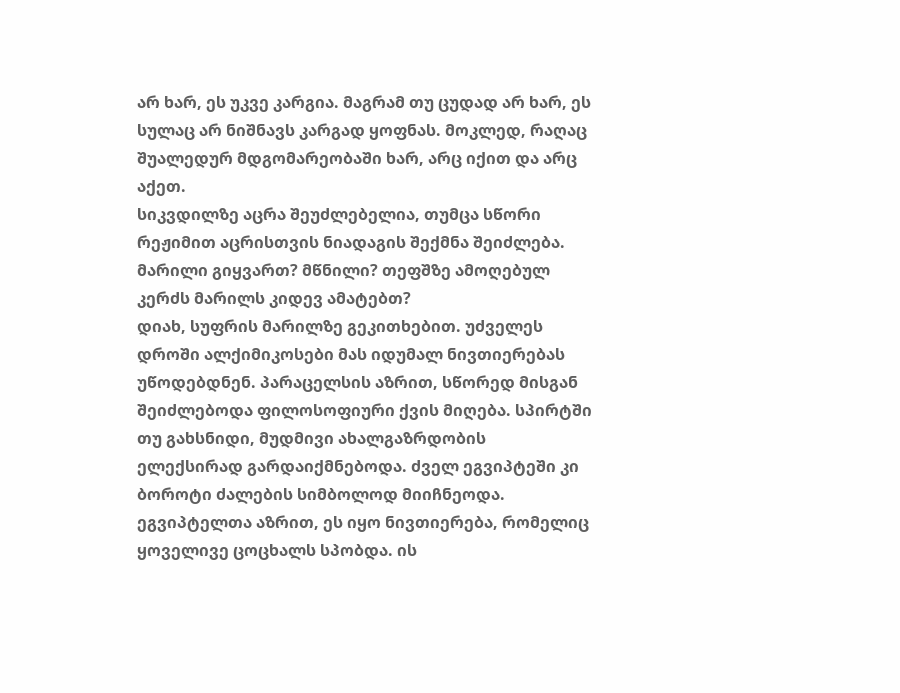არ ხარ, ეს უკვე კარგია. მაგრამ თუ ცუდად არ ხარ, ეს სულაც არ ნიშნავს კარგად ყოფნას. მოკლედ, რაღაც შუალედურ მდგომარეობაში ხარ, არც იქით და არც აქეთ.
სიკვდილზე აცრა შეუძლებელია, თუმცა სწორი რეჟიმით აცრისთვის ნიადაგის შექმნა შეიძლება. მარილი გიყვართ? მწნილი? თეფშზე ამოღებულ კერძს მარილს კიდევ ამატებთ?
დიახ, სუფრის მარილზე გეკითხებით. უძველეს დროში ალქიმიკოსები მას იდუმალ ნივთიერებას უწოდებდნენ. პარაცელსის აზრით, სწორედ მისგან შეიძლებოდა ფილოსოფიური ქვის მიღება. სპირტში თუ გახსნიდი, მუდმივი ახალგაზრდობის ელექსირად გარდაიქმნებოდა. ძველ ეგვიპტეში კი ბოროტი ძალების სიმბოლოდ მიიჩნეოდა. ეგვიპტელთა აზრით, ეს იყო ნივთიერება, რომელიც ყოველივე ცოცხალს სპობდა. ის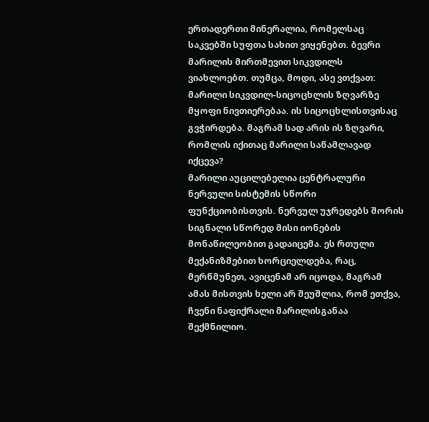ერთადერთი მინერალია, რომელსაც საკვებში სუფთა სახით ვიყენებთ. ბევრი მარილის მირთმევით სიკვდილს ვიახლოებთ. თუმცა, მოდი, ასე ვთქვათ: მარილი სიკვდილ-სიცოცხლის ზღვარზე მყოფი ნივთიერებაა. ის სიცოცხლისთვისაც გვჭირდება. მაგრამ სად არის ის ზღვარი, რომლის იქითაც მარილი საწამლავად იქცევა?
მარილი აუცილებელია ცენტრალური ნერვული სისტემის სწორი ფუნქციობისთვის. ნერვულ უჯრედებს შორის სიგნალი სწორედ მისი იონების მონაწილეობით გადაიცემა. ეს რთული მექანიზმებით ხორციელდება, რაც, მერწმუნეთ, ავიცენამ არ იცოდა, მაგრამ ამას მისთვის ხელი არ შეუშლია, რომ ეთქვა, ჩვენი ნაფიქრალი მარილისგანაა შექმნილიო.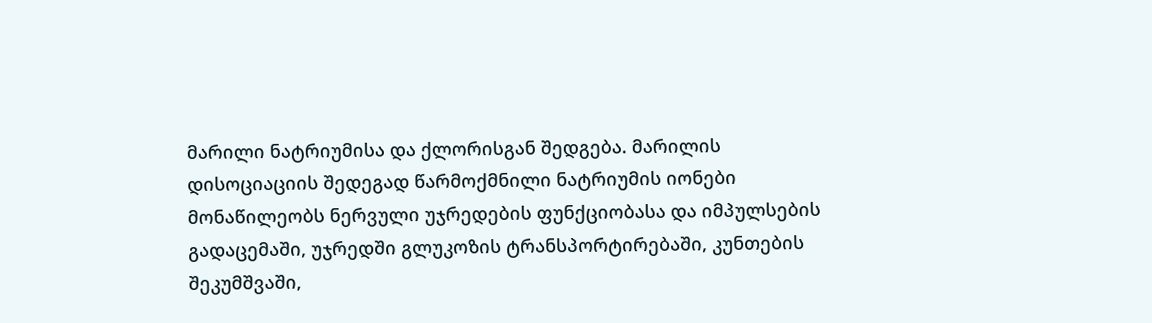მარილი ნატრიუმისა და ქლორისგან შედგება. მარილის დისოციაციის შედეგად წარმოქმნილი ნატრიუმის იონები მონაწილეობს ნერვული უჯრედების ფუნქციობასა და იმპულსების გადაცემაში, უჯრედში გლუკოზის ტრანსპორტირებაში, კუნთების შეკუმშვაში,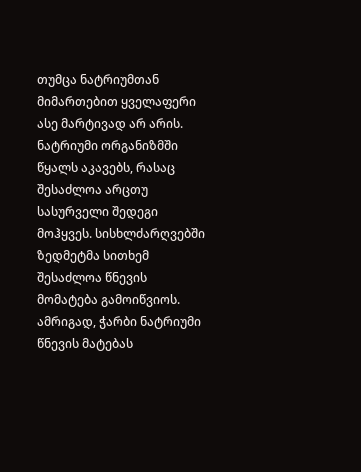თუმცა ნატრიუმთან მიმართებით ყველაფერი ასე მარტივად არ არის. ნატრიუმი ორგანიზმში წყალს აკავებს, რასაც შესაძლოა არცთუ სასურველი შედეგი მოჰყვეს. სისხლძარღვებში ზედმეტმა სითხემ შესაძლოა წნევის მომატება გამოიწვიოს. ამრიგად, ჭარბი ნატრიუმი წნევის მატებას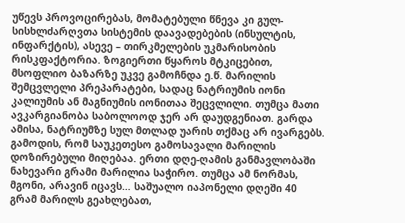უწევს პროვოცირებას, მომატებული წნევა კი გულ-სისხლძარღვთა სისტემის დაავადებების (ინსულტის, ინფარქტის), ასევე – თირკმელების უკმარისობის რისკფაქტორია. ზოგიერთი წყაროს მტკიცებით, მსოფლიო ბაზარზე უკვე გამოჩნდა ე.წ. მარილის შემცვლელი პრეპარატები, სადაც ნატრიუმის იონი კალიუმის ან მაგნიუმის იონითაა შეცვლილი. თუმცა მათი ავკარგიანობა საბოლოოდ ჯერ არ დაუდგენიათ. გარდა ამისა, ნატრიუმზე სულ მთლად უარის თქმაც არ ივარგებს. გამოდის, რომ საუკეთესო გამოსავალი მარილის დოზირებული მიღებაა. ერთი დღე-ღამის განმავლობაში ნახევარი გრამი მარილია საჭირო. თუმცა ამ ნორმას, მგონი, არავინ იცავს… საშუალო იაპონელი დღეში 40 გრამ მარილს გეახლებათ,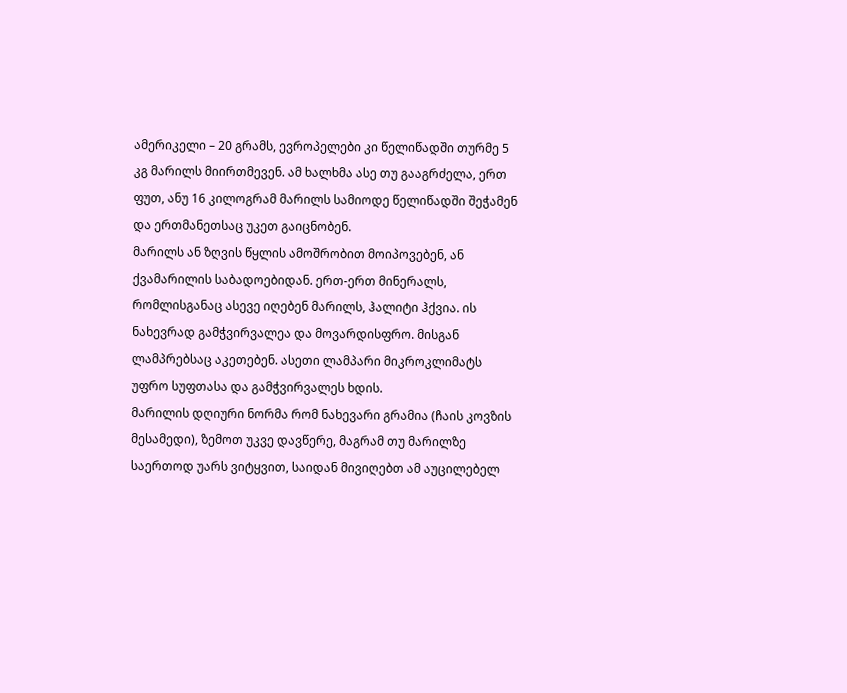ამერიკელი – 20 გრამს, ევროპელები კი წელიწადში თურმე 5 კგ მარილს მიირთმევენ. ამ ხალხმა ასე თუ გააგრძელა, ერთ ფუთ, ანუ 16 კილოგრამ მარილს სამიოდე წელიწადში შეჭამენ და ერთმანეთსაც უკეთ გაიცნობენ.
მარილს ან ზღვის წყლის ამოშრობით მოიპოვებენ, ან ქვამარილის საბადოებიდან. ერთ-ერთ მინერალს, რომლისგანაც ასევე იღებენ მარილს, ჰალიტი ჰქვია. ის ნახევრად გამჭვირვალეა და მოვარდისფრო. მისგან ლამპრებსაც აკეთებენ. ასეთი ლამპარი მიკროკლიმატს უფრო სუფთასა და გამჭვირვალეს ხდის.
მარილის დღიური ნორმა რომ ნახევარი გრამია (ჩაის კოვზის მესამედი), ზემოთ უკვე დავწერე, მაგრამ თუ მარილზე საერთოდ უარს ვიტყვით, საიდან მივიღებთ ამ აუცილებელ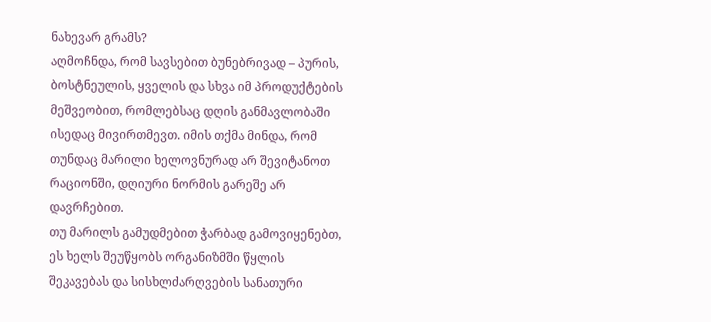ნახევარ გრამს?
აღმოჩნდა, რომ სავსებით ბუნებრივად – პურის, ბოსტნეულის, ყველის და სხვა იმ პროდუქტების მეშვეობით, რომლებსაც დღის განმავლობაში ისედაც მივირთმევთ. იმის თქმა მინდა, რომ თუნდაც მარილი ხელოვნურად არ შევიტანოთ რაციონში, დღიური ნორმის გარეშე არ დავრჩებით.
თუ მარილს გამუდმებით ჭარბად გამოვიყენებთ, ეს ხელს შეუწყობს ორგანიზმში წყლის შეკავებას და სისხლძარღვების სანათური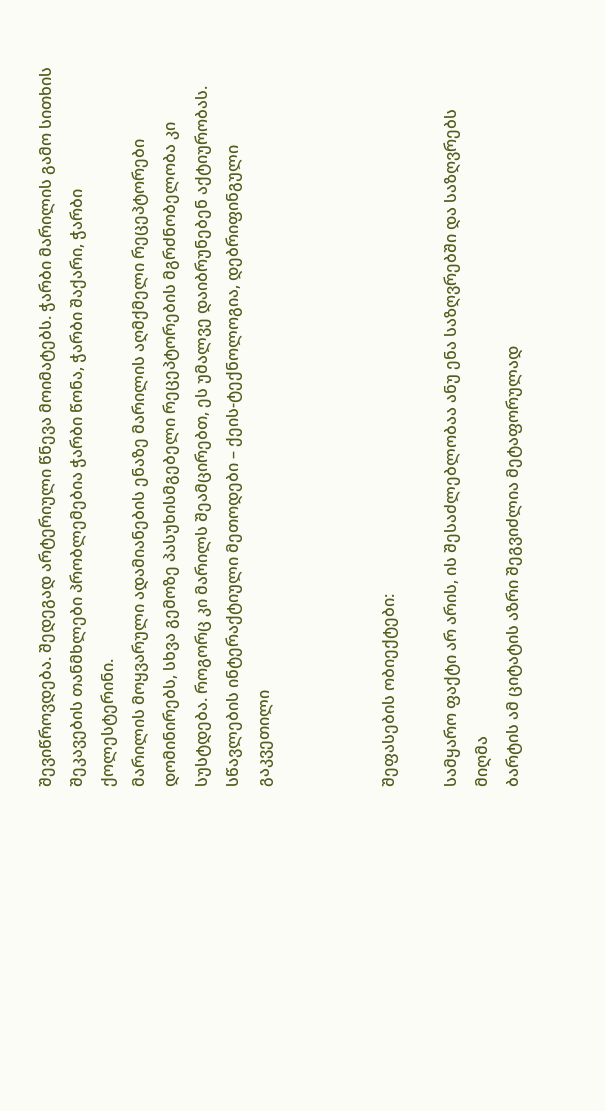შევიწროვდება. შედეგად არტერიული წნევა მოიმატებს. ჭარბი მარილის გამო სითხის შეკავების თანმხლები პრობლემებია ჭარბი წონა, ჭარბი შაქარი, ჭარბი ქოლესტერინი.
მარილის მოყვარული ადამიანების ენაზე მარილის აღმქმელი რეცეპტორები დომინირებს, სხვა გემოზე პასუხისმგებელი რეცეპტორების მგრძნობელობა კი სუსტდება. როგორც კი მარილს შეამცირებთ, ეს უმალვე დაიბრუნებენ აქტიურობას.
სწავლების ინტერაქტიული მეთოდები – ქეის-ტექნოლოგია, დებრიფინგული გაკვეთილი



შეფასების ობიექტები:

სამყარო ფაქტი არ არის, ის შესაძლებლობაა ანუ ენა საზღვრებში და საზღვრებს მიღმა
ბარტის ამ ციტატის აზრი შეგვიძლია მეტაფორულად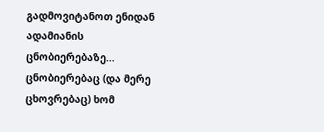გადმოვიტანოთ ენიდან ადამიანის ცნობიერებაზე… ცნობიერებაც (და მერე ცხოვრებაც) ხომ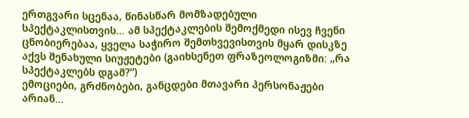ერთგვარი სცენაა, წინასწარ მომზადებული სპექტაკლისთვის… ამ სპექტაკლების შემოქმედი ისევ ჩვენი ცნობიერებაა, ყველა საჭირო შემთხვევისთვის მყარ დისკზე აქვს შენახული სიუჟეტები (გაიხსენეთ ფრაზეოლოგიზმი: „რა სპექტაკლებს დგამ?”)
ემოციები, გრძნობები, განცდები მთავარი პერსონაჟები არიან…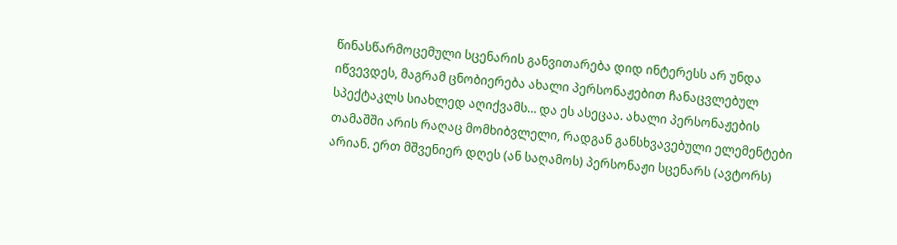წინასწარმოცემული სცენარის განვითარება დიდ ინტერესს არ უნდა იწვევდეს, მაგრამ ცნობიერება ახალი პერსონაჟებით ჩანაცვლებულ სპექტაკლს სიახლედ აღიქვამს… და ეს ასეცაა. ახალი პერსონაჟების თამაშში არის რაღაც მომხიბვლელი, რადგან განსხვავებული ელემენტები არიან. ერთ მშვენიერ დღეს (ან საღამოს) პერსონაჟი სცენარს (ავტორს)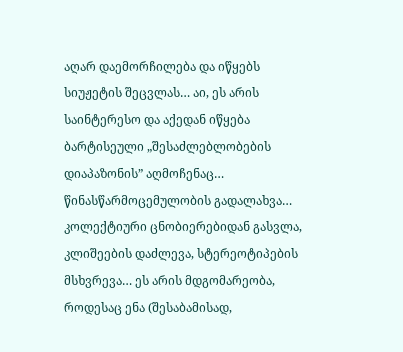აღარ დაემორჩილება და იწყებს სიუჟეტის შეცვლას… აი, ეს არის საინტერესო და აქედან იწყება ბარტისეული „შესაძლებლობების დიაპაზონის” აღმოჩენაც… წინასწარმოცემულობის გადალახვა… კოლექტიური ცნობიერებიდან გასვლა, კლიშეების დაძლევა, სტერეოტიპების მსხვრევა… ეს არის მდგომარეობა, როდესაც ენა (შესაბამისად,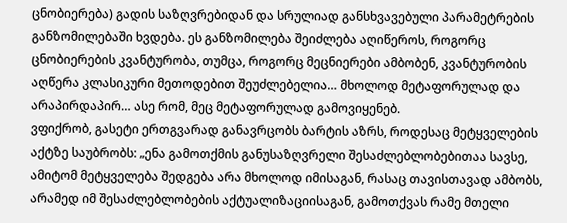ცნობიერება) გადის საზღვრებიდან და სრულიად განსხვავებული პარამეტრების განზომილებაში ხვდება. ეს განზომილება შეიძლება აღიწეროს, როგორც ცნობიერების კვანტურობა, თუმცა, როგორც მეცნიერები ამბობენ, კვანტურობის აღწერა კლასიკური მეთოდებით შეუძლებელია… მხოლოდ მეტაფორულად და არაპირდაპირ… ასე რომ, მეც მეტაფორულად გამოვიყენებ.
ვფიქრობ, გასეტი ერთგვარად განავრცობს ბარტის აზრს, როდესაც მეტყველების აქტზე საუბრობს: „ენა გამოთქმის განუსაზღვრელი შესაძლებლობებითაა სავსე, ამიტომ მეტყველება შედგება არა მხოლოდ იმისაგან, რასაც თავისთავად ამბობს, არამედ იმ შესაძლებლობების აქტუალიზაციისაგან, გამოთქვას რამე მთელი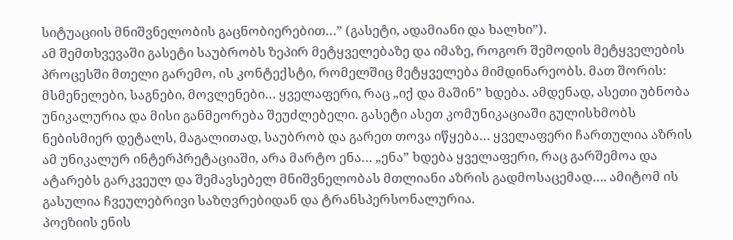სიტუაციის მნიშვნელობის გაცნობიერებით…” (გასეტი, ადამიანი და ხალხი”).
ამ შემთხვევაში გასეტი საუბრობს ზეპირ მეტყველებაზე და იმაზე, როგორ შემოდის მეტყველების პროცესში მთელი გარემო, ის კონტექსტი, რომელშიც მეტყველება მიმდინარეობს. მათ შორის: მსმენელები, საგნები, მოვლენები… ყველაფერი, რაც „იქ და მაშინ” ხდება. ამდენად, ასეთი უბნობა უნიკალურია და მისი განმეორება შეუძლებელი. გასეტი ასეთ კომუნიკაციაში გულისხმობს ნებისმიერ დეტალს, მაგალითად, საუბრობ და გარეთ თოვა იწყება… ყველაფერი ჩართულია აზრის ამ უნიკალურ ინტერპრეტაციაში, არა მარტო ენა… „ენა” ხდება ყველაფერი, რაც გარშემოა და ატარებს გარკვეულ და შემავსებელ მნიშვნელობას მთლიანი აზრის გადმოსაცემად…. ამიტომ ის გასულია ჩვეულებრივი საზღვრებიდან და ტრანსპერსონალურია.
პოეზიის ენის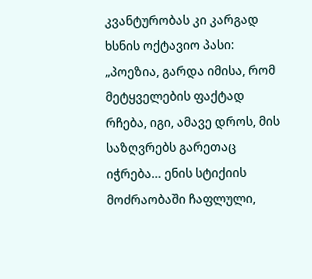კვანტურობას კი კარგად ხსნის ოქტავიო პასი: „პოეზია, გარდა იმისა, რომ მეტყველების ფაქტად რჩება, იგი, ამავე დროს, მის საზღვრებს გარეთაც იჭრება… ენის სტიქიის მოძრაობაში ჩაფლული,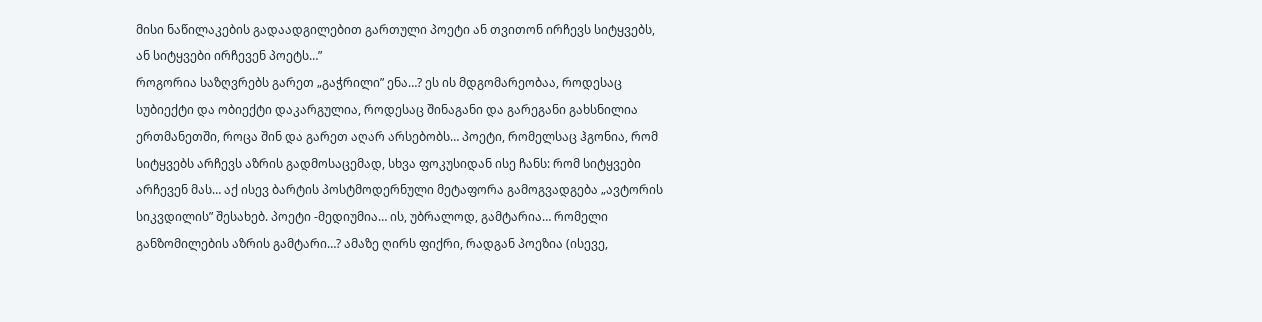მისი ნაწილაკების გადაადგილებით გართული პოეტი ან თვითონ ირჩევს სიტყვებს, ან სიტყვები ირჩევენ პოეტს…”
როგორია საზღვრებს გარეთ „გაჭრილი” ენა…? ეს ის მდგომარეობაა, როდესაც სუბიექტი და ობიექტი დაკარგულია, როდესაც შინაგანი და გარეგანი გახსნილია ერთმანეთში, როცა შინ და გარეთ აღარ არსებობს… პოეტი, რომელსაც ჰგონია, რომ სიტყვებს არჩევს აზრის გადმოსაცემად, სხვა ფოკუსიდან ისე ჩანს: რომ სიტყვები არჩევენ მას… აქ ისევ ბარტის პოსტმოდერნული მეტაფორა გამოგვადგება „ავტორის სიკვდილის” შესახებ. პოეტი -მედიუმია… ის, უბრალოდ, გამტარია… რომელი განზომილების აზრის გამტარი…? ამაზე ღირს ფიქრი, რადგან პოეზია (ისევე,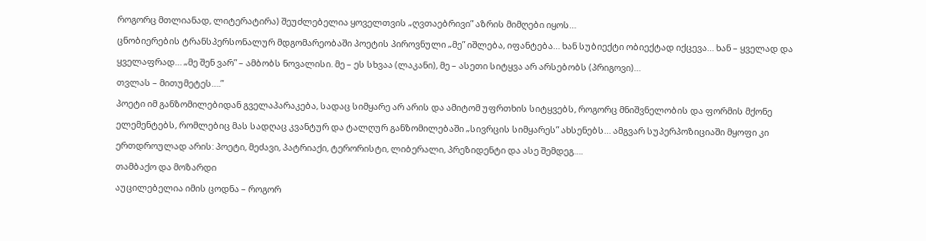როგორც მთლიანად, ლიტერატირა) შეუძლებელია ყოველთვის „ღვთაებრივი” აზრის მიმღები იყოს…
ცნობიერების ტრანსპერსონალურ მდგომარეობაში პოეტის პიროვნული „მე” იშლება, იფანტება… ხან სუბიექტი ობიექტად იქცევა… ხან – ყველად და ყველაფრად… „მე შენ ვარ” – ამბობს ნოვალისი. მე – ეს სხვაა (ლაკანი), მე – ასეთი სიტყვა არ არსებობს (პრიგოვი)…
თვლას – მითუმეტეს….”
პოეტი იმ განზომილებიდან გველაპარაკება, სადაც სიმყარე არ არის და ამიტომ უფრთხის სიტყვებს, როგორც მნიშვნელობის და ფორმის მქონე ელემენტებს, რომლებიც მას სადღაც კვანტურ და ტალღურ განზომილებაში „სივრცის სიმყარეს” ახსენებს… ამგვარ სუპერპოზიციაში მყოფი კი ერთდროულად არის: პოეტი, მეძავი, პატრიაქი, ტერორისტი, ლიბერალი, პრეზიდენტი და ასე შემდეგ….
თამბაქო და მოზარდი
აუცილებელია იმის ცოდნა – როგორ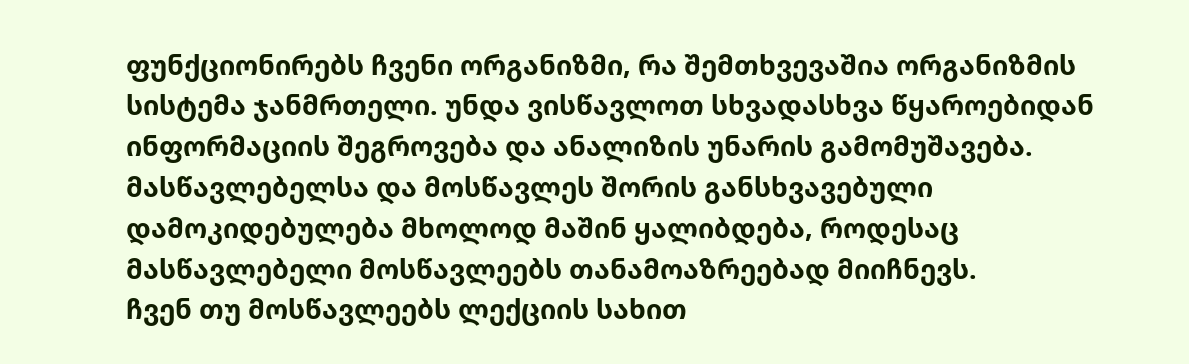ფუნქციონირებს ჩვენი ორგანიზმი, რა შემთხვევაშია ორგანიზმის სისტემა ჯანმრთელი. უნდა ვისწავლოთ სხვადასხვა წყაროებიდან ინფორმაციის შეგროვება და ანალიზის უნარის გამომუშავება. მასწავლებელსა და მოსწავლეს შორის განსხვავებული დამოკიდებულება მხოლოდ მაშინ ყალიბდება, როდესაც მასწავლებელი მოსწავლეებს თანამოაზრეებად მიიჩნევს.
ჩვენ თუ მოსწავლეებს ლექციის სახით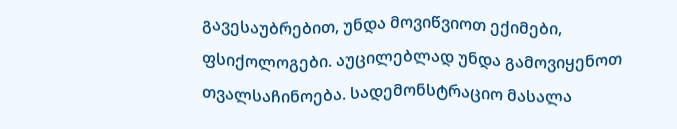გავესაუბრებით, უნდა მოვიწვიოთ ექიმები, ფსიქოლოგები. აუცილებლად უნდა გამოვიყენოთ თვალსაჩინოება. სადემონსტრაციო მასალა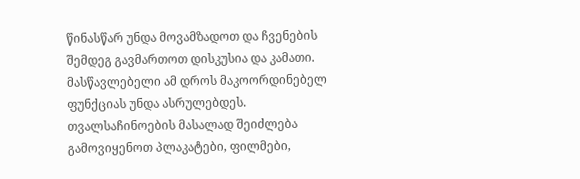წინასწარ უნდა მოვამზადოთ და ჩვენების შემდეგ გავმართოთ დისკუსია და კამათი. მასწავლებელი ამ დროს მაკოორდინებელ ფუნქციას უნდა ასრულებდეს. თვალსაჩინოების მასალად შეიძლება გამოვიყენოთ პლაკატები, ფილმები,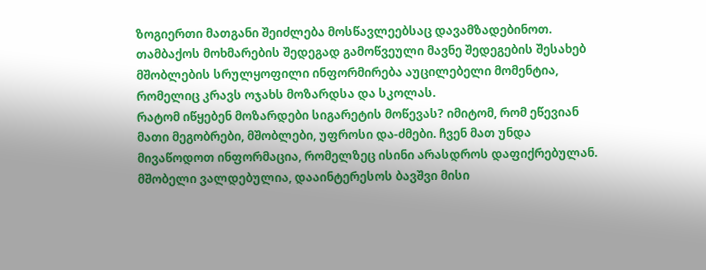ზოგიერთი მათგანი შეიძლება მოსწავლეებსაც დავამზადებინოთ.
თამბაქოს მოხმარების შედეგად გამოწვეული მავნე შედეგების შესახებ მშობლების სრულყოფილი ინფორმირება აუცილებელი მომენტია, რომელიც კრავს ოჯახს მოზარდსა და სკოლას.
რატომ იწყებენ მოზარდები სიგარეტის მოწევას? იმიტომ, რომ ეწევიან მათი მეგობრები, მშობლები, უფროსი და-ძმები. ჩვენ მათ უნდა მივაწოდოთ ინფორმაცია, რომელზეც ისინი არასდროს დაფიქრებულან.
მშობელი ვალდებულია, დააინტერესოს ბავშვი მისი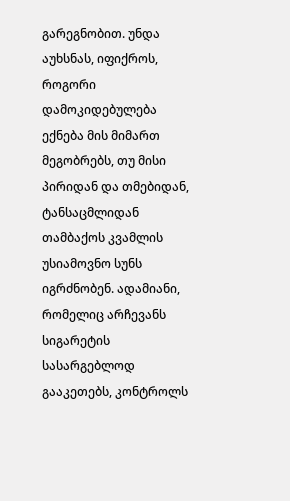გარეგნობით. უნდა აუხსნას, იფიქროს, როგორი დამოკიდებულება ექნება მის მიმართ მეგობრებს, თუ მისი პირიდან და თმებიდან, ტანსაცმლიდან თამბაქოს კვამლის უსიამოვნო სუნს იგრძნობენ. ადამიანი, რომელიც არჩევანს სიგარეტის სასარგებლოდ გააკეთებს, კონტროლს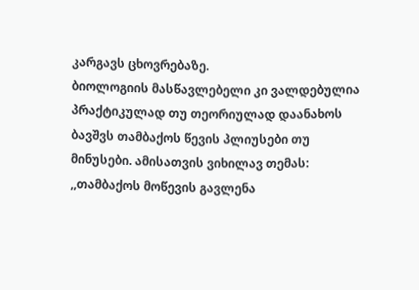კარგავს ცხოვრებაზე.
ბიოლოგიის მასწავლებელი კი ვალდებულია პრაქტიკულად თუ თეორიულად დაანახოს ბავშვს თამბაქოს წევის პლიუსები თუ მინუსები. ამისათვის ვიხილავ თემას: ,,თამბაქოს მოწევის გავლენა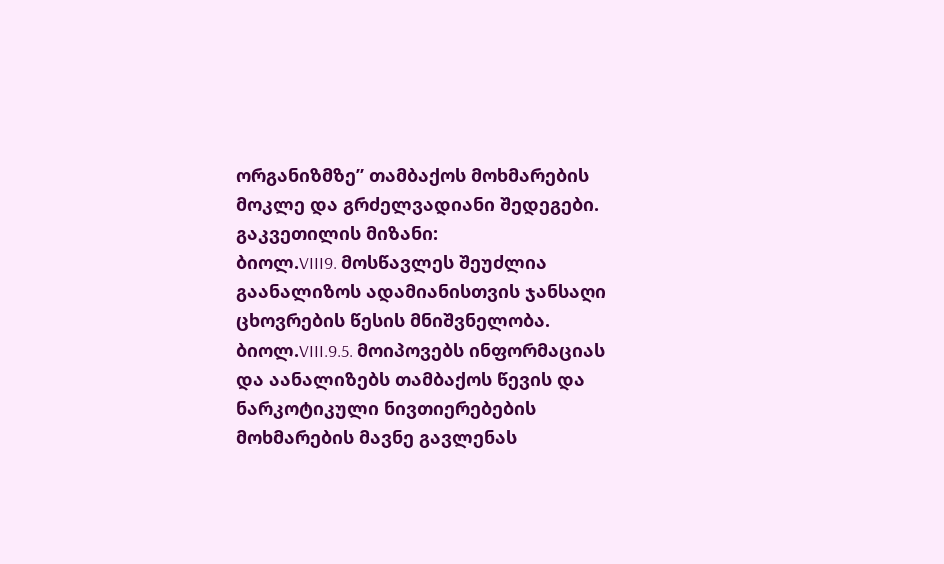ორგანიზმზე” თამბაქოს მოხმარების მოკლე და გრძელვადიანი შედეგები.
გაკვეთილის მიზანი:
ბიოლ.VIII9. მოსწავლეს შეუძლია გაანალიზოს ადამიანისთვის ჯანსაღი ცხოვრების წესის მნიშვნელობა.
ბიოლ.VIII.9.5. მოიპოვებს ინფორმაციას და აანალიზებს თამბაქოს წევის და ნარკოტიკული ნივთიერებების მოხმარების მავნე გავლენას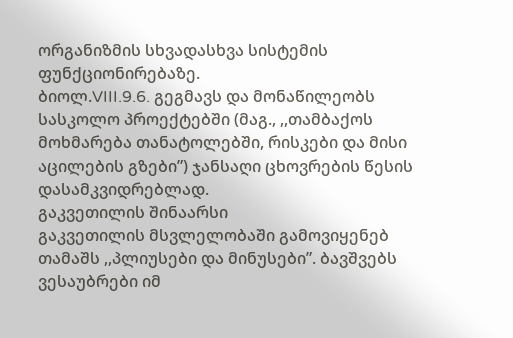ორგანიზმის სხვადასხვა სისტემის ფუნქციონირებაზე.
ბიოლ.VIII.9.6. გეგმავს და მონაწილეობს სასკოლო პროექტებში (მაგ., ,,თამბაქოს მოხმარება თანატოლებში, რისკები და მისი აცილების გზები”) ჯანსაღი ცხოვრების წესის დასამკვიდრებლად.
გაკვეთილის შინაარსი
გაკვეთილის მსვლელობაში გამოვიყენებ თამაშს ,,პლიუსები და მინუსები”. ბავშვებს ვესაუბრები იმ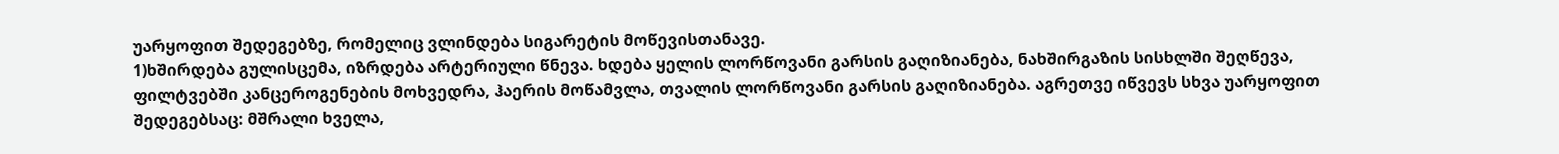უარყოფით შედეგებზე, რომელიც ვლინდება სიგარეტის მოწევისთანავე.
1)ხშირდება გულისცემა, იზრდება არტერიული წნევა. ხდება ყელის ლორწოვანი გარსის გაღიზიანება, ნახშირგაზის სისხლში შეღწევა, ფილტვებში კანცეროგენების მოხვედრა, ჰაერის მოწამვლა, თვალის ლორწოვანი გარსის გაღიზიანება. აგრეთვე იწვევს სხვა უარყოფით შედეგებსაც: მშრალი ხველა,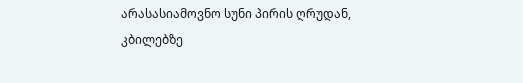არასასიამოვნო სუნი პირის ღრუდან, კბილებზე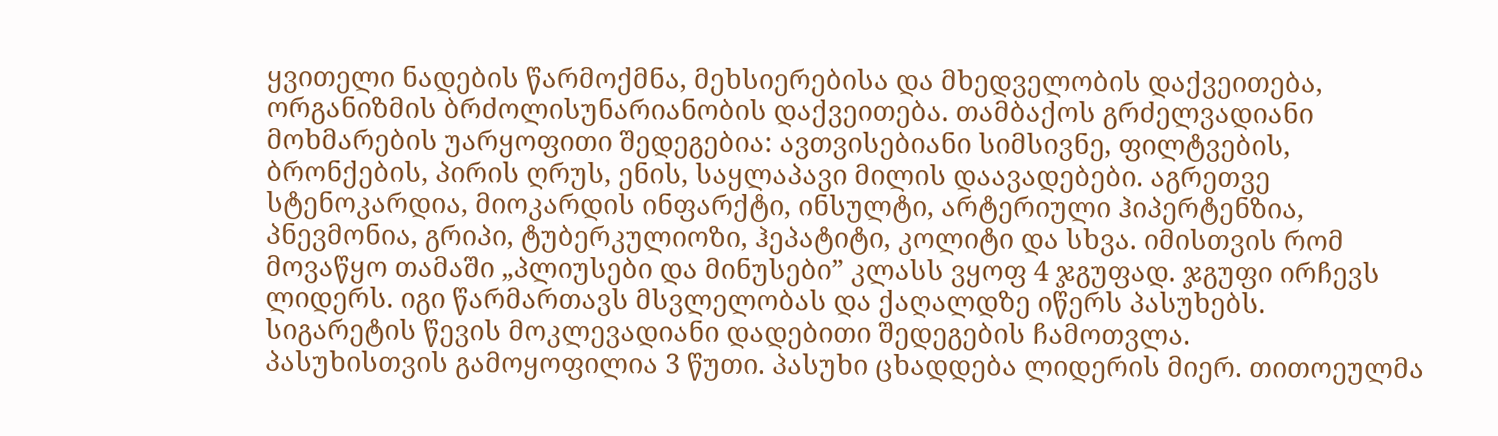ყვითელი ნადების წარმოქმნა, მეხსიერებისა და მხედველობის დაქვეითება, ორგანიზმის ბრძოლისუნარიანობის დაქვეითება. თამბაქოს გრძელვადიანი მოხმარების უარყოფითი შედეგებია: ავთვისებიანი სიმსივნე, ფილტვების, ბრონქების, პირის ღრუს, ენის, საყლაპავი მილის დაავადებები. აგრეთვე სტენოკარდია, მიოკარდის ინფარქტი, ინსულტი, არტერიული ჰიპერტენზია, პნევმონია, გრიპი, ტუბერკულიოზი, ჰეპატიტი, კოლიტი და სხვა. იმისთვის რომ მოვაწყო თამაში „პლიუსები და მინუსები” კლასს ვყოფ 4 ჯგუფად. ჯგუფი ირჩევს ლიდერს. იგი წარმართავს მსვლელობას და ქაღალდზე იწერს პასუხებს.
სიგარეტის წევის მოკლევადიანი დადებითი შედეგების ჩამოთვლა.
პასუხისთვის გამოყოფილია 3 წუთი. პასუხი ცხადდება ლიდერის მიერ. თითოეულმა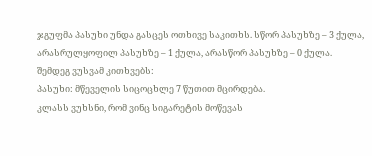ჯგუფმა პასუხი უნდა გასცეს ოთხივე საკითხს. სწორ პასუხზე – 3 ქულა, არასრულყოფილ პასუხზე – 1 ქულა, არასწორ პასუხზე – 0 ქულა.
შემდეგ ვუსვამ კითხვებს:
პასუხი: მწეველის სიცოცხლე 7 წუთით მცირდება.
კლასს ვუხსნი, რომ ვინც სიგარეტის მოწევას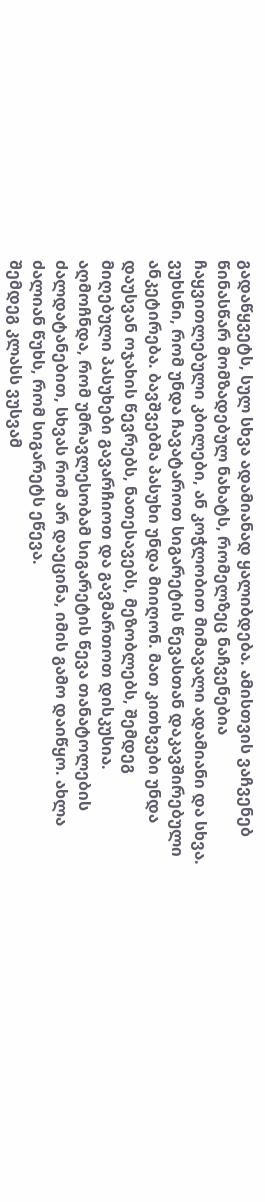გადაწყვეტს, სულ სხვა ადამიანად ყალიბდება. ამისთვის ვაჩვენებ წინასწარ მომზადებულ ნახატს, რომელზეც ნაჩვენებია ჩაყვითლებული კბილები, ან კოჭლობით მიმავალი ადამიანი და სხვა.
ვუხსნი, რომ უნდა ჩავატაროთ სიგარეტის წევასთან დაკავშირებული ანკეტირება. ბავშვებმა პასუხი უნდა მიიღონ. მათ კითხვები უნდა დაუსვან ოჯახის წევრებს, ნათესავებს, მეზობლებს, შემდეგ მიღებული პასუხები გავარჩიოთ და გავმართოთ დისკუსია. აღმოჩნდა, რომ უმრავლესობამ სიგარეტის წევა თანატოლების ძალდატანებით, სხვას რომ არ დაეცინა, იმის გამო დაიწყო. ახლა ძალიან წუხს, რომ სიგარეტს ეწევა.
შემდეგ კლასს ვუსვამ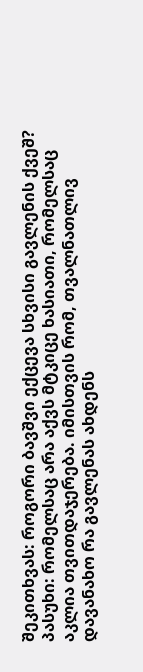შეკითხვას: როგორი ბავშვი ექცევა სხვისი გავლენის ქვეშ?
პასუხი: რომელსაც არა აქვს მტკიცე ხასიათი, რომელსაც აკლია თვითდაჯერება. იმისთვის რომ, თვალნათლივ დავანახო რა გავლენას ახდენს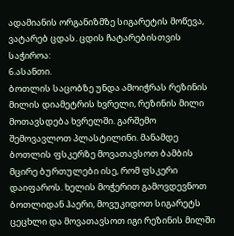ადამიანის ორგანიზმზე სიგარეტის მოწევა, ვატარებ ცდას. ცდის ჩატარებისთვის საჭიროა:
6.ასანთი.
ბოთლის საცობზე უნდა ამოიჭრას რეზინის მილის დიამეტრის ხვრელი, რეზინის მილი მოთავსდება ხვრელში. გარშემო შემოვავლოთ პლასტილინი. მანამდე ბოთლის ფსკერზე მოვათავსოთ ბამბის მცირე ბურთულები ისე, რომ ფსკერი დაიფაროს. ხელის მოჭერით გამოვდევნოთ ბოთლიდან ჰაერი, მოვუკიდოთ სიგარეტს ცეცხლი და მოვათავსოთ იგი რეზინის მილში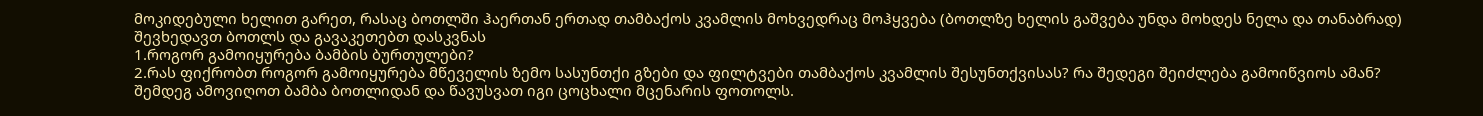მოკიდებული ხელით გარეთ, რასაც ბოთლში ჰაერთან ერთად თამბაქოს კვამლის მოხვედრაც მოჰყვება (ბოთლზე ხელის გაშვება უნდა მოხდეს ნელა და თანაბრად) შევხედავთ ბოთლს და გავაკეთებთ დასკვნას
1.როგორ გამოიყურება ბამბის ბურთულები?
2.რას ფიქრობთ როგორ გამოიყურება მწეველის ზემო სასუნთქი გზები და ფილტვები თამბაქოს კვამლის შესუნთქვისას? რა შედეგი შეიძლება გამოიწვიოს ამან?
შემდეგ ამოვიღოთ ბამბა ბოთლიდან და წავუსვათ იგი ცოცხალი მცენარის ფოთოლს.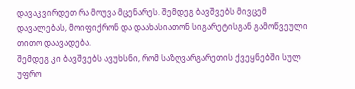დავაკვირდეთ რა მოუვა მცენარეს. შემდეგ ბავშვებს მივცემ დავალებას, მოიფიქრონ და დაახასიათონ სიგარეტისგან გამოწვეული თითო დაავადება.
შემდეგ კი ბავშვებს ავუხსნი, რომ საზღვარგარეთის ქვეყნებში სულ უფრო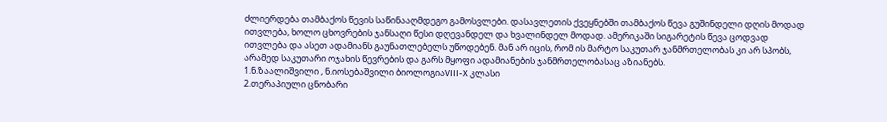ძლიერდება თამბაქოს წევის საწინააღმდეგო გამოსვლები. დასავლეთის ქვეყნებში თამბაქოს წევა გუშინდელი დღის მოდად ითვლება, ხოლო ცხოვრების ჯანსაღი წესი დღევანდელ და ხვალინდელ მოდად. ამერიკაში სიგარეტის წევა ცოდვად ითვლება და ასეთ ადამიანს გაუნათლებელს უწოდებენ. მან არ იცის, რომ ის მარტო საკუთარ ჯანმრთელობას კი არ სპობს, არამედ საკუთარი ოჯახის წევრების და გარს მყოფი ადამიანების ჯანმრთელობასაც აზიანებს.
1.ნ.ზაალიშვილი , ნ.იოსებაშვილი ბიოლოგიაVIII-X კლასი
2.თერაპიული ცნობარი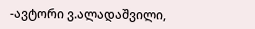-ავტორი ვ.ალადაშვილი,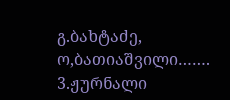გ.ბახტაძე, ო,ბათიაშვილი…….
3.ჟურნალი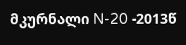მკურნალი N-20 -2013წ